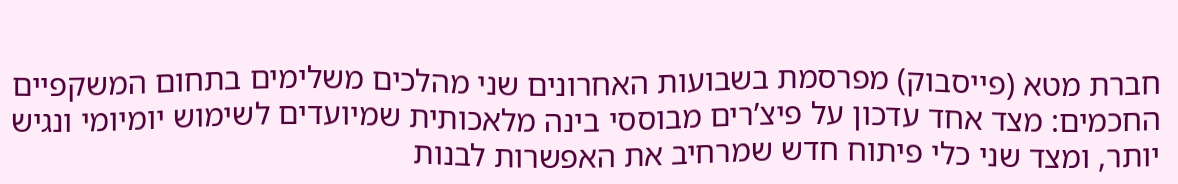חברת מטא (פייסבוק) מפרסמת בשבועות האחרונים שני מהלכים משלימים בתחום המשקפיים החכמים: מצד אחד עדכון על פיצ’רים מבוססי בינה מלאכותית שמיועדים לשימוש יומיומי ונגיש יותר, ומצד שני כלי פיתוח חדש שמרחיב את האפשרות לבנות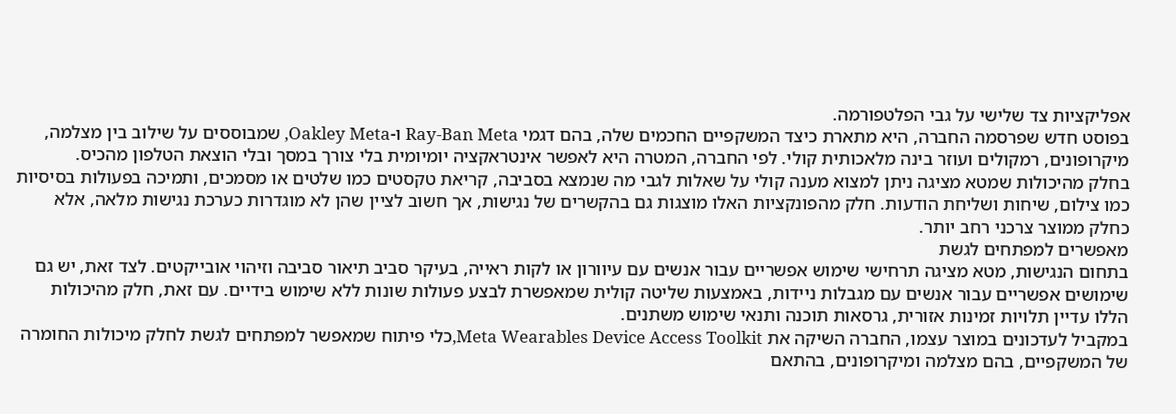אפליקציות צד שלישי על גבי הפלטפורמה.
בפוסט חדש שפרסמה החברה, היא מתארת כיצד המשקפיים החכמים שלה, בהם דגמי Ray-Ban Meta ו-Oakley Meta, שמבוססים על שילוב בין מצלמה, מיקרופונים, רמקולים ועוזר בינה מלאכותית קולי. לפי החברה, המטרה היא לאפשר אינטראקציה יומיומית בלי צורך במסך ובלי הוצאת הטלפון מהכיס.
בחלק מהיכולות שמטא מציגה ניתן למצוא מענה קולי על שאלות לגבי מה שנמצא בסביבה, קריאת טקסטים כמו שלטים או מסמכים, ותמיכה בפעולות בסיסיות כמו צילום, שיחות ושליחת הודעות. חלק מהפונקציות האלו מוצגות גם בהקשרים של נגישות, אך חשוב לציין שהן לא מוגדרות כערכת נגישות מלאה, אלא כחלק ממוצר צרכני רחב יותר.
מאפשרים למפתחים לגשת
בתחום הנגישות, מטא מציגה תרחישי שימוש אפשריים עבור אנשים עם עיוורון או לקות ראייה, בעיקר סביב תיאור סביבה וזיהוי אובייקטים. לצד זאת, יש גם שימושים אפשריים עבור אנשים עם מגבלות ניידות, באמצעות שליטה קולית שמאפשרת לבצע פעולות שונות ללא שימוש בידיים. עם זאת, חלק מהיכולות הללו עדיין תלויות זמינות אזורית, גרסאות תוכנה ותנאי שימוש משתנים.
במקביל לעדכונים במוצר עצמו, החברה השיקה את Meta Wearables Device Access Toolkit,כלי פיתוח שמאפשר למפתחים לגשת לחלק מיכולות החומרה של המשקפיים, בהם מצלמה ומיקרופונים, בהתאם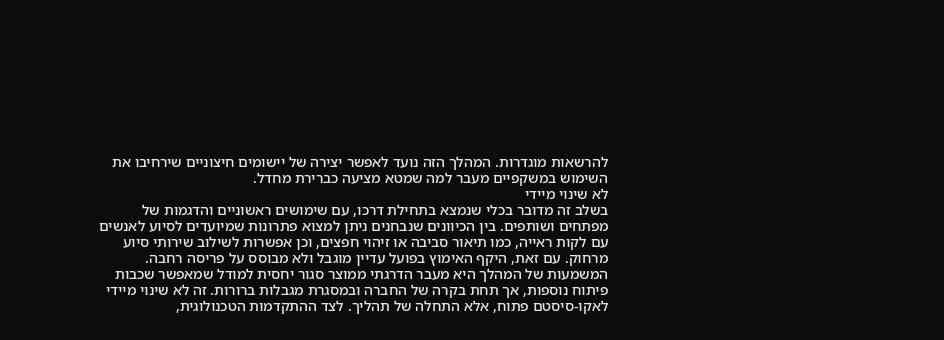להרשאות מוגדרות. המהלך הזה נועד לאפשר יצירה של יישומים חיצוניים שירחיבו את השימוש במשקפיים מעבר למה שמטא מציעה כברירת מחדל.
לא שינוי מיידי
בשלב זה מדובר בכלי שנמצא בתחילת דרכו, עם שימושים ראשוניים והדגמות של מפתחים ושותפים. בין הכיוונים שנבחנים ניתן למצוא פתרונות שמיועדים לסיוע לאנשים עם לקות ראייה, כמו תיאור סביבה או זיהוי חפצים, וכן אפשרות לשילוב שירותי סיוע מרחוק. עם זאת, היקף האימוץ בפועל עדיין מוגבל ולא מבוסס על פריסה רחבה.
המשמעות של המהלך היא מעבר הדרגתי ממוצר סגור יחסית למודל שמאפשר שכבות פיתוח נוספות, אך תחת בקרה של החברה ובמסגרת מגבלות ברורות. זה לא שינוי מיידי לאקו-סיסטם פתוח, אלא התחלה של תהליך. לצד ההתקדמות הטכנולוגית,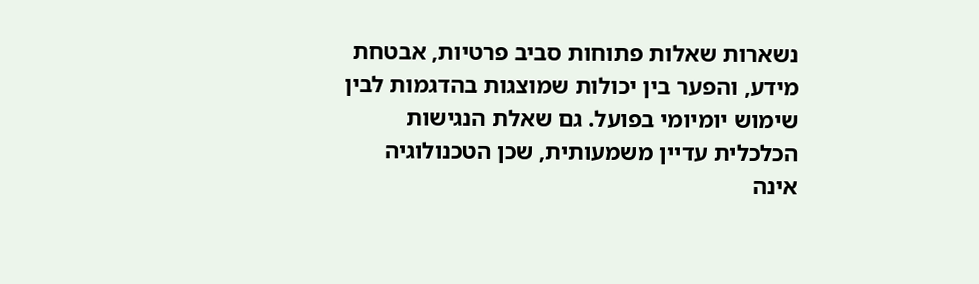נשארות שאלות פתוחות סביב פרטיות, אבטחת מידע, והפער בין יכולות שמוצגות בהדגמות לבין שימוש יומיומי בפועל. גם שאלת הנגישות הכלכלית עדיין משמעותית, שכן הטכנולוגיה אינה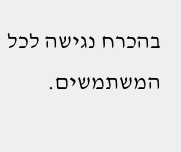בהכרח נגישה לכל המשתמשים.